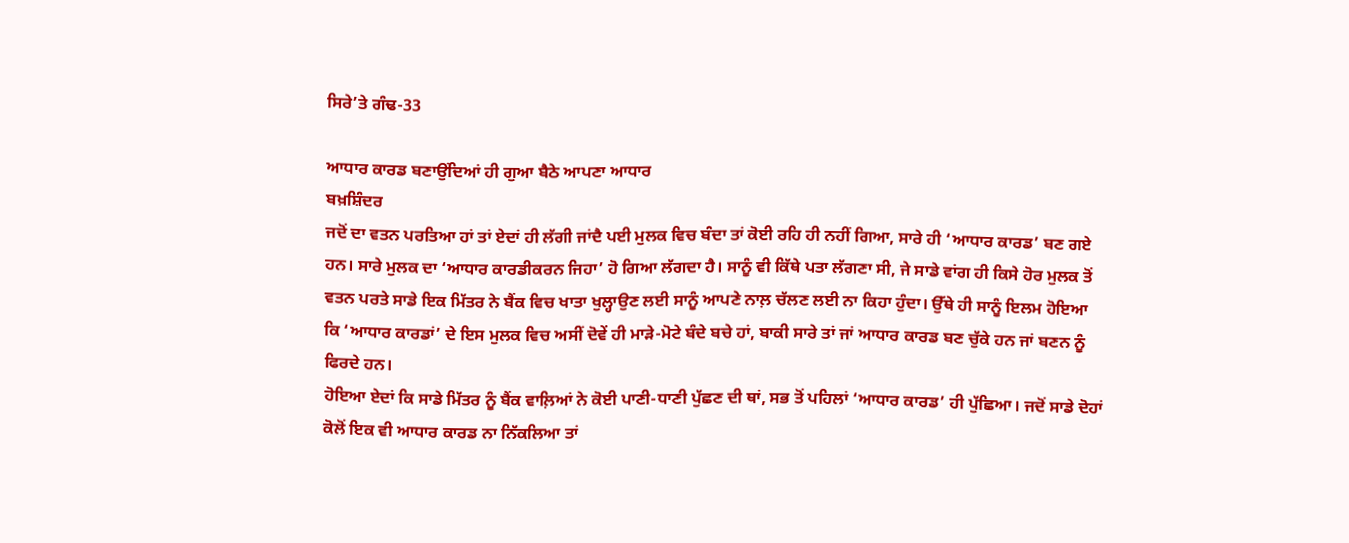ਸਿਰੇ’ਤੇ ਗੰਢ-33

ਆਧਾਰ ਕਾਰਡ ਬਣਾਉਂਦਿਆਂ ਹੀ ਗੁਆ ਬੈਠੇ ਆਪਣਾ ਆਧਾਰ
ਬਖ਼ਸ਼ਿੰਦਰ
ਜਦੋਂ ਦਾ ਵਤਨ ਪਰਤਿਆ ਹਾਂ ਤਾਂ ਏਦਾਂ ਹੀ ਲੱਗੀ ਜਾਂਦੈ ਪਈ ਮੁਲਕ ਵਿਚ ਬੰਦਾ ਤਾਂ ਕੋਈ ਰਹਿ ਹੀ ਨਹੀਂ ਗਿਆ, ਸਾਰੇ ਹੀ ‘ਆਧਾਰ ਕਾਰਡ’ ਬਣ ਗਏ ਹਨ। ਸਾਰੇ ਮੁਲਕ ਦਾ ‘ਆਧਾਰ ਕਾਰਡੀਕਰਨ ਜਿਹਾ’ ਹੋ ਗਿਆ ਲੱਗਦਾ ਹੈ। ਸਾਨੂੰ ਵੀ ਕਿੱਥੇ ਪਤਾ ਲੱਗਣਾ ਸੀ, ਜੇ ਸਾਡੇ ਵਾਂਗ ਹੀ ਕਿਸੇ ਹੋਰ ਮੁਲਕ ਤੋਂ ਵਤਨ ਪਰਤੇ ਸਾਡੇ ਇਕ ਮਿੱਤਰ ਨੇ ਬੈਂਕ ਵਿਚ ਖਾਤਾ ਖੁਲ੍ਹਾਉਣ ਲਈ ਸਾਨੂੰ ਆਪਣੇ ਨਾਲ਼ ਚੱਲਣ ਲਈ ਨਾ ਕਿਹਾ ਹੁੰਦਾ। ਉੱਥੇ ਹੀ ਸਾਨੂੰ ਇਲਮ ਹੋਇਆ ਕਿ ‘ਆਧਾਰ ਕਾਰਡਾਂ’ ਦੇ ਇਸ ਮੁਲਕ ਵਿਚ ਅਸੀਂ ਦੋਵੇਂ ਹੀ ਮਾੜੇ-ਮੋਟੇ ਬੰਦੇ ਬਚੇ ਹਾਂ, ਬਾਕੀ ਸਾਰੇ ਤਾਂ ਜਾਂ ਆਧਾਰ ਕਾਰਡ ਬਣ ਚੁੱਕੇ ਹਨ ਜਾਂ ਬਣਨ ਨੂੰ ਫਿਰਦੇ ਹਨ।
ਹੋਇਆ ਏਦਾਂ ਕਿ ਸਾਡੇ ਮਿੱਤਰ ਨੂੰ ਬੈਂਕ ਵਾਲ਼ਿਆਂ ਨੇ ਕੋਈ ਪਾਣੀ-ਧਾਣੀ ਪੁੱਛਣ ਦੀ ਥਾਂ, ਸਭ ਤੋਂ ਪਹਿਲਾਂ ‘ਆਧਾਰ ਕਾਰਡ’ ਹੀ ਪੁੱਛਿਆ। ਜਦੋਂ ਸਾਡੇ ਦੋਹਾਂ ਕੋਲੋਂ ਇਕ ਵੀ ਆਧਾਰ ਕਾਰਡ ਨਾ ਨਿੱਕਲਿਆ ਤਾਂ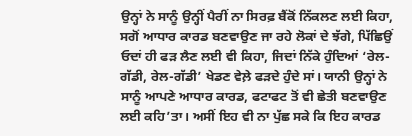ਉਨ੍ਹਾਂ ਨੇ ਸਾਨੂੰ ਉਨ੍ਹੀਂ ਪੈਰੀਂ ਨਾ ਸਿਰਫ਼ ਬੈਂਕੋਂ ਨਿੱਕਲਣ ਲਈ ਕਿਹਾ, ਸਗੋਂ ਆਧਾਰ ਕਾਰਡ ਬਣਵਾਉਣ ਜਾ ਰਹੇ ਲੋਕਾਂ ਦੇ ਝੱਗੇ, ਪਿੱਛਿਉਂ ਓਦਾਂ ਹੀ ਫੜ ਲੈਣ ਲਈ ਵੀ ਕਿਹਾ, ਜਿਦਾਂ ਨਿੱਕੇ ਹੁੰਦਿਆਂ ‘ਰੇਲ-ਗੱਡੀ, ਰੇਲ-ਗੱਡੀ’ ਖੇਡਣ ਵੇਲ਼ੇ ਫੜਦੇ ਹੁੰਦੇ ਸਾਂ। ਯਾਨੀ ਉਨ੍ਹਾਂ ਨੇ ਸਾਨੂੰ ਆਪਣੇ ਆਧਾਰ ਕਾਰਡ, ਫਟਾਫਟ ਤੋਂ ਵੀ ਛੇਤੀ ਬਣਵਾਉਣ ਲਈ ਕਹਿ’ਤਾ। ਅਸੀਂ ਇਹ ਵੀ ਨਾ ਪੁੱਛ ਸਕੇ ਕਿ ਇਹ ਕਾਰਡ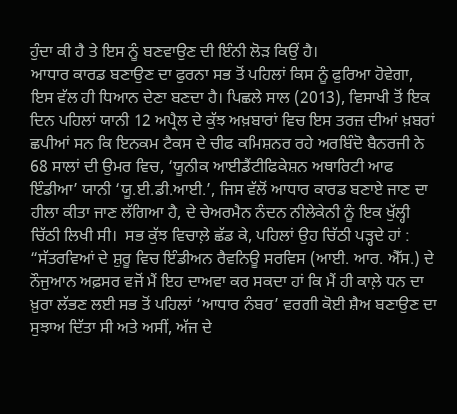ਹੁੰਦਾ ਕੀ ਹੈ ਤੇ ਇਸ ਨੂੰ ਬਣਵਾਉਣ ਦੀ ਇੰਨੀ ਲੋੜ ਕਿਉਂ ਹੈ।
ਆਧਾਰ ਕਾਰਡ ਬਣਾਉਣ ਦਾ ਫੁਰਨਾ ਸਭ ਤੋਂ ਪਹਿਲਾਂ ਕਿਸ ਨੂੰ ਫੁਰਿਆ ਹੋਵੇਗਾ, ਇਸ ਵੱਲ ਹੀ ਧਿਆਨ ਦੇਣਾ ਬਣਦਾ ਹੈ। ਪਿਛਲੇ ਸਾਲ (2013), ਵਿਸਾਖੀ ਤੋਂ ਇਕ ਦਿਨ ਪਹਿਲਾਂ ਯਾਨੀ 12 ਅਪ੍ਰੈਲ ਦੇ ਕੁੱਝ ਅਖ਼ਬਾਰਾਂ ਵਿਚ ਇਸ ਤਰਜ਼ ਦੀਆਂ ਖ਼ਬਰਾਂ ਛਪੀਆਂ ਸਨ ਕਿ ਇਨਕਮ ਟੈਕਸ ਦੇ ਚੀਫ ਕਮਿਸ਼ਨਰ ਰਹੇ ਅਰਬਿੰਦੋ ਬੈਨਰਜੀ ਨੇ 68 ਸਾਲਾਂ ਦੀ ਉਮਰ ਵਿਚ, ‘ਯੂਨੀਕ ਆਈਡੈਂਟੀਫਿਕੇਸ਼ਨ ਅਥਾਰਿਟੀ ਆਫ ਇੰਡੀਆ’ ਯਾਨੀ ‘ਯੂ.ਈ.ਡੀ.ਆਈ.’, ਜਿਸ ਵੱਲੋਂ ਆਧਾਰ ਕਾਰਡ ਬਣਾਏ ਜਾਣ ਦਾ ਹੀਲਾ ਕੀਤਾ ਜਾਣ ਲੱਗਿਆ ਹੈ, ਦੇ ਚੇਅਰਮੈਨ ਨੰਦਨ ਨੀਲੇਕੇਨੀ ਨੂੰ ਇਕ ਖੁੱਲ੍ਹੀ ਚਿੱਠੀ ਲਿਖੀ ਸੀ।  ਸਭ ਕੁੱਝ ਵਿਚਾਲ਼ੇ ਛੱਡ ਕੇ, ਪਹਿਲਾਂ ਉਹ ਚਿੱਠੀ ਪੜ੍ਹਦੇ ਹਾਂ :
“ਸੱਤਰਵਿਆਂ ਦੇ ਸ਼ੁਰੂ ਵਿਚ ਇੰਡੀਅਨ ਰੈਵਨਿਊ ਸਰਵਿਸ (ਆਈ. ਆਰ. ਐੱਸ.) ਦੇ ਨੌਜੁਆਨ ਅਫ਼ਸਰ ਵਜੋਂ ਮੈਂ ਇਹ ਦਾਅਵਾ ਕਰ ਸਕਦਾ ਹਾਂ ਕਿ ਮੈਂ ਹੀ ਕਾਲ਼ੇ ਧਨ ਦਾ ਖ਼ੁਰਾ ਲੱਭਣ ਲਈ ਸਭ ਤੋਂ ਪਹਿਲਾਂ ‘ਆਧਾਰ ਨੰਬਰ’ ਵਰਗੀ ਕੋਈ ਸ਼ੈਅ ਬਣਾਉਣ ਦਾ ਸੁਝਾਅ ਦਿੱਤਾ ਸੀ ਅਤੇ ਅਸੀਂ, ਅੱਜ ਦੇ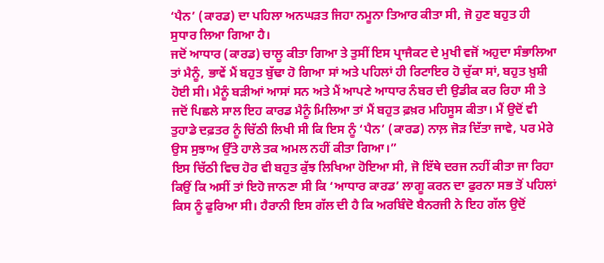‘ਪੈਨ’ (ਕਾਰਡ) ਦਾ ਪਹਿਲਾ ਅਨਘੜਤ ਜਿਹਾ ਨਮੂਨਾ ਤਿਆਰ ਕੀਤਾ ਸੀ, ਜੋ ਹੁਣ ਬਹੁਤ ਹੀ ਸੁਧਾਰ ਲਿਆ ਗਿਆ ਹੈ।
ਜਦੋਂ ਆਧਾਰ (ਕਾਰਡ) ਚਾਲੂ ਕੀਤਾ ਗਿਆ ਤੇ ਤੁਸੀਂ ਇਸ ਪ੍ਰਾਜੈਕਟ ਦੇ ਮੁਖੀ ਵਜੋਂ ਅਹੁਦਾ ਸੰਭਾਲਿਆ ਤਾਂ ਮੈਨੂੰ, ਭਾਵੇਂ ਮੈਂ ਬਹੁਤ ਬੁੱਢਾ ਹੋ ਗਿਆ ਸਾਂ ਅਤੇ ਪਹਿਲਾਂ ਹੀ ਰਿਟਾਇਰ ਹੋ ਚੁੱਕਾ ਸਾਂ, ਬਹੁਤ ਖ਼ੁਸ਼ੀ ਹੋਈ ਸੀ। ਮੈਨੂੰ ਬੜੀਆਂ ਆਸਾਂ ਸਨ ਅਤੇ ਮੈਂ ਆਪਣੇ ਆਧਾਰ ਨੰਬਰ ਦੀ ਉਡੀਕ ਕਰ ਰਿਹਾ ਸੀ ਤੇ ਜਦੋਂ ਪਿਛਲੇ ਸਾਲ ਇਹ ਕਾਰਡ ਮੈਨੂੰ ਮਿਲਿਆ ਤਾਂ ਮੈਂ ਬਹੁਤ ਫ਼ਖ਼ਰ ਮਹਿਸੂਸ ਕੀਤਾ। ਮੈਂ ਉਦੋਂ ਵੀ ਤੁਹਾਡੇ ਦਫ਼ਤਰ ਨੂੰ ਚਿੱਠੀ ਲਿਖੀ ਸੀ ਕਿ ਇਸ ਨੂੰ ‘ਪੈਨ’ (ਕਾਰਡ) ਨਾਲ਼ ਜੋੜ ਦਿੱਤਾ ਜਾਵੇ, ਪਰ ਮੇਰੇ ਉਸ ਸੁਝਾਅ ਉੱਤੇ ਹਾਲੇ ਤਕ ਅਮਲ ਨਹੀਂ ਕੀਤਾ ਗਿਆ।”
ਇਸ ਚਿੱਠੀ ਵਿਚ ਹੋਰ ਵੀ ਬਹੁਤ ਕੁੱਝ ਲਿਖਿਆ ਹੋਇਆ ਸੀ, ਜੋ ਇੱਥੇ ਦਰਜ ਨਹੀਂ ਕੀਤਾ ਜਾ ਰਿਹਾ ਕਿਉਂ ਕਿ ਅਸੀਂ ਤਾਂ ਇਹੋ ਜਾਨਣਾ ਸੀ ਕਿ ‘ਆਧਾਰ ਕਾਰਡ’ ਲਾਗੂ ਕਰਨ ਦਾ ਫੁਰਨਾ ਸਭ ਤੋਂ ਪਹਿਲਾਂ ਕਿਸ ਨੂੰ ਫੁਰਿਆ ਸੀ। ਹੈਰਾਨੀ ਇਸ ਗੱਲ ਦੀ ਹੈ ਕਿ ਅਰਬਿੰਦੋ ਬੈਨਰਜੀ ਨੇ ਇਹ ਗੱਲ ਉਦੋਂ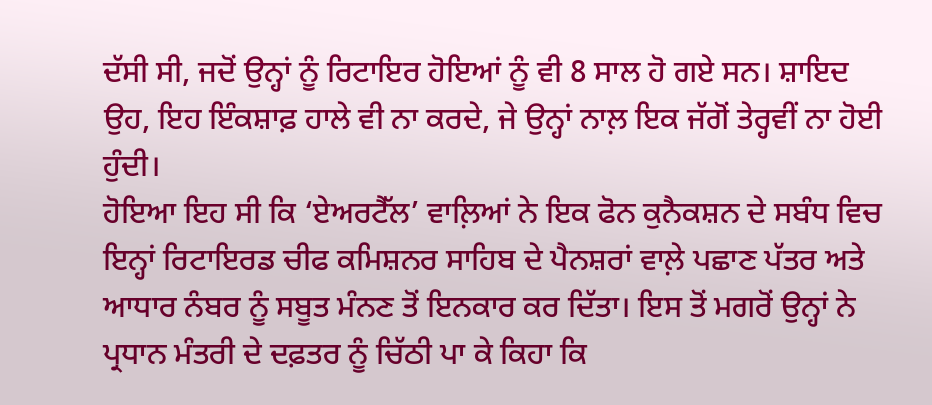ਦੱਸੀ ਸੀ, ਜਦੋਂ ਉਨ੍ਹਾਂ ਨੂੰ ਰਿਟਾਇਰ ਹੋਇਆਂ ਨੂੰ ਵੀ 8 ਸਾਲ ਹੋ ਗਏ ਸਨ। ਸ਼ਾਇਦ ਉਹ, ਇਹ ਇੰਕਸ਼ਾਫ਼ ਹਾਲੇ ਵੀ ਨਾ ਕਰਦੇ, ਜੇ ਉਨ੍ਹਾਂ ਨਾਲ਼ ਇਕ ਜੱਗੋਂ ਤੇਰ੍ਹਵੀਂ ਨਾ ਹੋਈ ਹੁੰਦੀ।
ਹੋਇਆ ਇਹ ਸੀ ਕਿ ‘ਏਅਰਟੈੱਲ’ ਵਾਲ਼ਿਆਂ ਨੇ ਇਕ ਫੋਨ ਕੁਨੈਕਸ਼ਨ ਦੇ ਸਬੰਧ ਵਿਚ ਇਨ੍ਹਾਂ ਰਿਟਾਇਰਡ ਚੀਫ ਕਮਿਸ਼ਨਰ ਸਾਹਿਬ ਦੇ ਪੈਨਸ਼ਰਾਂ ਵਾਲ਼ੇ ਪਛਾਣ ਪੱਤਰ ਅਤੇ ਆਧਾਰ ਨੰਬਰ ਨੂੰ ਸਬੂਤ ਮੰਨਣ ਤੋਂ ਇਨਕਾਰ ਕਰ ਦਿੱਤਾ। ਇਸ ਤੋਂ ਮਗਰੋਂ ਉਨ੍ਹਾਂ ਨੇ ਪ੍ਰਧਾਨ ਮੰਤਰੀ ਦੇ ਦਫ਼ਤਰ ਨੂੰ ਚਿੱਠੀ ਪਾ ਕੇ ਕਿਹਾ ਕਿ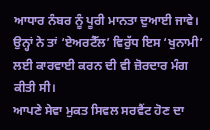ਆਧਾਰ ਨੰਬਰ ਨੂੰ ਪੂਰੀ ਮਾਨਤਾ ਦੁਆਈ ਜਾਵੇ। ਉਨ੍ਹਾਂ ਨੇ ਤਾਂ ‘ਏਅਰਟੈੱਲ’ ਵਿਰੁੱਧ ਇਸ ‘ਖੁਨਾਮੀ’ ਲਈ ਕਾਰਵਾਈ ਕਰਨ ਦੀ ਵੀ ਜ਼ੋਰਦਾਰ ਮੰਗ ਕੀਤੀ ਸੀ।
ਆਪਣੇ ਸੇਵਾ ਮੁਕਤ ਸਿਵਲ ਸਰਵੈਂਟ ਹੋਣ ਦਾ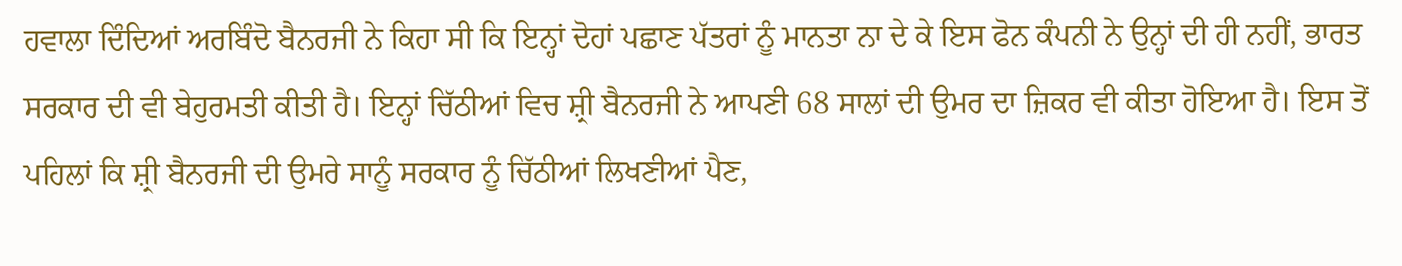ਹਵਾਲਾ ਦਿੰਦਿਆਂ ਅਰਬਿੰਦੋ ਬੈਨਰਜੀ ਨੇ ਕਿਹਾ ਸੀ ਕਿ ਇਨ੍ਹਾਂ ਦੋਹਾਂ ਪਛਾਣ ਪੱਤਰਾਂ ਨੂੰ ਮਾਨਤਾ ਨਾ ਦੇ ਕੇ ਇਸ ਫੋਨ ਕੰਪਨੀ ਨੇ ਉਨ੍ਹਾਂ ਦੀ ਹੀ ਨਹੀਂ, ਭਾਰਤ ਸਰਕਾਰ ਦੀ ਵੀ ਬੇਹੁਰਮਤੀ ਕੀਤੀ ਹੈ। ਇਨ੍ਹਾਂ ਚਿੱਠੀਆਂ ਵਿਚ ਸ਼੍ਰੀ ਬੈਨਰਜੀ ਨੇ ਆਪਣੀ 68 ਸਾਲਾਂ ਦੀ ਉਮਰ ਦਾ ਜ਼ਿਕਰ ਵੀ ਕੀਤਾ ਹੋਇਆ ਹੈ। ਇਸ ਤੋਂ ਪਹਿਲਾਂ ਕਿ ਸ਼੍ਰੀ ਬੈਨਰਜੀ ਦੀ ਉਮਰੇ ਸਾਨੂੰ ਸਰਕਾਰ ਨੂੰ ਚਿੱਠੀਆਂ ਲਿਖਣੀਆਂ ਪੈਣ,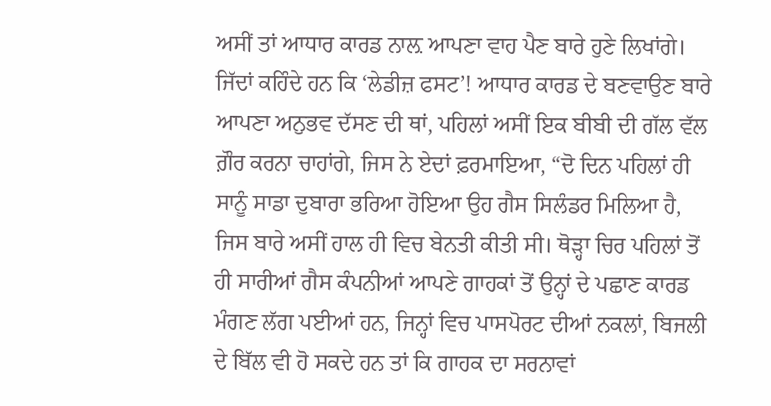ਅਸੀਂ ਤਾਂ ਆਧਾਰ ਕਾਰਡ ਨਾਲ਼ ਆਪਣਾ ਵਾਹ ਪੈਣ ਬਾਰੇ ਹੁਣੇ ਲਿਖਾਂਗੇ।
ਜਿੱਦਾਂ ਕਹਿੰਦੇ ਹਨ ਕਿ ‘ਲੇਡੀਜ਼ ਫਸਟ’! ਆਧਾਰ ਕਾਰਡ ਦੇ ਬਣਵਾਉਣ ਬਾਰੇ ਆਪਣਾ ਅਨੁਭਵ ਦੱਸਣ ਦੀ ਥਾਂ, ਪਹਿਲਾਂ ਅਸੀਂ ਇਕ ਬੀਬੀ ਦੀ ਗੱਲ ਵੱਲ ਗ਼ੌਰ ਕਰਨਾ ਚਾਹਾਂਗੇ, ਜਿਸ ਨੇ ਏਦਾਂ ਫ਼ਰਮਾਇਆ, “ਦੋ ਦਿਨ ਪਹਿਲਾਂ ਹੀ ਸਾਨੂੰ ਸਾਡਾ ਦੁਬਾਰਾ ਭਰਿਆ ਹੋਇਆ ਉਹ ਗੈਸ ਸਿਲੰਡਰ ਮਿਲਿਆ ਹੈ, ਜਿਸ ਬਾਰੇ ਅਸੀਂ ਹਾਲ ਹੀ ਵਿਚ ਬੇਨਤੀ ਕੀਤੀ ਸੀ। ਥੋੜ੍ਹਾ ਚਿਰ ਪਹਿਲਾਂ ਤੋਂ ਹੀ ਸਾਰੀਆਂ ਗੈਸ ਕੰਪਨੀਆਂ ਆਪਣੇ ਗਾਹਕਾਂ ਤੋਂ ਉਨ੍ਹਾਂ ਦੇ ਪਛਾਣ ਕਾਰਡ ਮੰਗਣ ਲੱਗ ਪਈਆਂ ਹਨ, ਜਿਨ੍ਹਾਂ ਵਿਚ ਪਾਸਪੋਰਟ ਦੀਆਂ ਨਕਲਾਂ, ਬਿਜਲੀ ਦੇ ਬਿੱਲ ਵੀ ਹੋ ਸਕਦੇ ਹਨ ਤਾਂ ਕਿ ਗਾਹਕ ਦਾ ਸਰਨਾਵਾਂ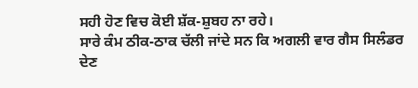ਸਹੀ ਹੋਣ ਵਿਚ ਕੋਈ ਸ਼ੱਕ-ਸ਼ੁਬਹ ਨਾ ਰਹੇ।
ਸਾਰੇ ਕੰਮ ਠੀਕ-ਠਾਕ ਚੱਲੀ ਜਾਂਦੇ ਸਨ ਕਿ ਅਗਲੀ ਵਾਰ ਗੈਸ ਸਿਲੰਡਰ ਦੇਣ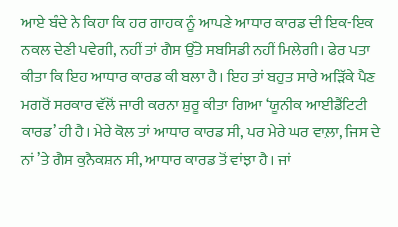ਆਏ ਬੰਦੇ ਨੇ ਕਿਹਾ ਕਿ ਹਰ ਗਾਹਕ ਨੂੰ ਆਪਣੇ ਆਧਾਰ ਕਾਰਡ ਦੀ ਇਕ-ਇਕ ਨਕਲ ਦੇਣੀ ਪਵੇਗੀ, ਨਹੀਂ ਤਾਂ ਗੈਸ ਉੱਤੇ ਸਬਸਿਡੀ ਨਹੀਂ ਮਿਲੇਗੀ। ਫੇਰ ਪਤਾ ਕੀਤਾ ਕਿ ਇਹ ਆਧਾਰ ਕਾਰਡ ਕੀ ਬਲਾ ਹੈ। ਇਹ ਤਾਂ ਬਹੁਤ ਸਾਰੇ ਅੜਿੱਕੇ ਪੈਣ ਮਗਰੋਂ ਸਰਕਾਰ ਵੱਲੋਂ ਜਾਰੀ ਕਰਨਾ ਸ਼ੁਰੂ ਕੀਤਾ ਗਿਆ ‘ਯੂਨੀਕ ਆਈਡੈਂਟਿਟੀ ਕਾਰਡ’ ਹੀ ਹੈ। ਮੇਰੇ ਕੋਲ ਤਾਂ ਆਧਾਰ ਕਾਰਡ ਸੀ, ਪਰ ਮੇਰੇ ਘਰ ਵਾਲ਼ਾ, ਜਿਸ ਦੇ ਨਾਂ ’ਤੇ ਗੈਸ ਕੁਨੈਕਸ਼ਨ ਸੀ, ਆਧਾਰ ਕਾਰਡ ਤੋਂ ਵਾਂਝਾ ਹੈ। ਜਾਂ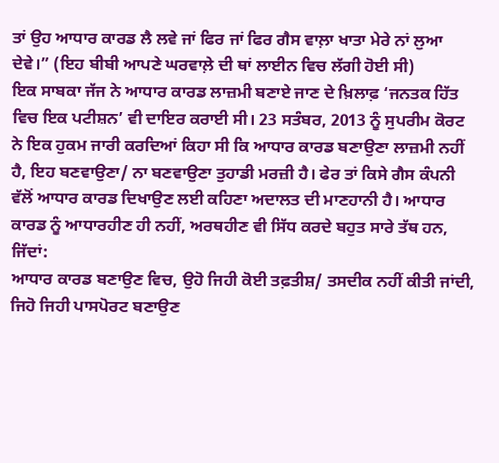ਤਾਂ ਉਹ ਆਧਾਰ ਕਾਰਡ ਲੈ ਲਵੇ ਜਾਂ ਫਿਰ ਜਾਂ ਫਿਰ ਗੈਸ ਵਾਲ਼ਾ ਖਾਤਾ ਮੇਰੇ ਨਾਂ ਲੁਆ ਦੇਵੇ।” (ਇਹ ਬੀਬੀ ਆਪਣੇ ਘਰਵਾਲ਼ੇ ਦੀ ਥਾਂ ਲਾਈਨ ਵਿਚ ਲੱਗੀ ਹੋਈ ਸੀ)
ਇਕ ਸਾਬਕਾ ਜੱਜ ਨੇ ਆਧਾਰ ਕਾਰਡ ਲਾਜ਼ਮੀ ਬਣਾਏ ਜਾਣ ਦੇ ਖ਼ਿਲਾਫ਼ ‘ਜਨਤਕ ਹਿੱਤ ਵਿਚ ਇਕ ਪਟੀਸ਼ਨ’ ਵੀ ਦਾਇਰ ਕਰਾਈ ਸੀ। 23 ਸਤੰਬਰ, 2013 ਨੂੰ ਸੁਪਰੀਮ ਕੋਰਟ ਨੇ ਇਕ ਹੁਕਮ ਜਾਰੀ ਕਰਦਿਆਂ ਕਿਹਾ ਸੀ ਕਿ ਆਧਾਰ ਕਾਰਡ ਬਣਾਉਣਾ ਲਾਜ਼ਮੀ ਨਹੀਂ ਹੈ, ਇਹ ਬਣਵਾਉਣਾ/ ਨਾ ਬਣਵਾਉਣਾ ਤੁਹਾਡੀ ਮਰਜ਼ੀ ਹੈ। ਫੇਰ ਤਾਂ ਕਿਸੇ ਗੈਸ ਕੰਪਨੀ ਵੱਲੋਂ ਆਧਾਰ ਕਾਰਡ ਦਿਖਾਉਣ ਲਈ ਕਹਿਣਾ ਅਦਾਲਤ ਦੀ ਮਾਣਹਾਨੀ ਹੈ। ਆਧਾਰ ਕਾਰਡ ਨੂੰ ਆਧਾਰਹੀਣ ਹੀ ਨਹੀਂ, ਅਰਥਹੀਣ ਵੀ ਸਿੱਧ ਕਰਦੇ ਬਹੁਤ ਸਾਰੇ ਤੱਥ ਹਨ, ਜਿੱਦਾਂ:
ਆਧਾਰ ਕਾਰਡ ਬਣਾਉਣ ਵਿਚ, ਉਹੋ ਜਿਹੀ ਕੋਈ ਤਫ਼ਤੀਸ਼/ ਤਸਦੀਕ ਨਹੀਂ ਕੀਤੀ ਜਾਂਦੀ, ਜਿਹੋ ਜਿਹੀ ਪਾਸਪੋਰਟ ਬਣਾਉਣ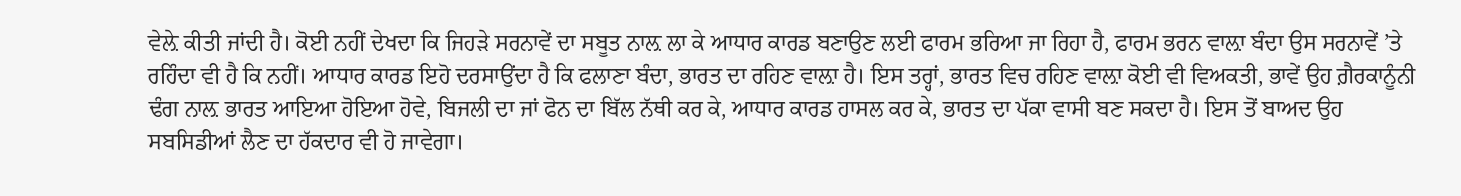ਵੇਲ਼ੇ ਕੀਤੀ ਜਾਂਦੀ ਹੈ। ਕੋਈ ਨਹੀਂ ਦੇਖਦਾ ਕਿ ਜਿਹੜੇ ਸਰਨਾਵੇਂ ਦਾ ਸਬੂਤ ਨਾਲ਼ ਲਾ ਕੇ ਆਧਾਰ ਕਾਰਡ ਬਣਾਉਣ ਲਈ ਫਾਰਮ ਭਰਿਆ ਜਾ ਰਿਹਾ ਹੈ, ਫਾਰਮ ਭਰਨ ਵਾਲ਼ਾ ਬੰਦਾ ਉਸ ਸਰਨਾਵੇਂ ’ਤੇ ਰਹਿੰਦਾ ਵੀ ਹੈ ਕਿ ਨਹੀਂ। ਆਧਾਰ ਕਾਰਡ ਇਹੋ ਦਰਸਾਉਂਦਾ ਹੈ ਕਿ ਫਲਾਣਾ ਬੰਦਾ, ਭਾਰਤ ਦਾ ਰਹਿਣ ਵਾਲ਼ਾ ਹੈ। ਇਸ ਤਰ੍ਹਾਂ, ਭਾਰਤ ਵਿਚ ਰਹਿਣ ਵਾਲ਼ਾ ਕੋਈ ਵੀ ਵਿਅਕਤੀ, ਭਾਵੇਂ ਉਹ ਗ਼ੈਰਕਾਨੂੰਨੀ ਢੰਗ ਨਾਲ਼ ਭਾਰਤ ਆਇਆ ਹੋਇਆ ਹੋਵੇ, ਬਿਜਲੀ ਦਾ ਜਾਂ ਫੋਨ ਦਾ ਬਿੱਲ ਨੱਥੀ ਕਰ ਕੇ, ਆਧਾਰ ਕਾਰਡ ਹਾਸਲ ਕਰ ਕੇ, ਭਾਰਤ ਦਾ ਪੱਕਾ ਵਾਸੀ ਬਣ ਸਕਦਾ ਹੈ। ਇਸ ਤੋਂ ਬਾਅਦ ਉਹ ਸਬਸਿਡੀਆਂ ਲੈਣ ਦਾ ਹੱਕਦਾਰ ਵੀ ਹੋ ਜਾਵੇਗਾ।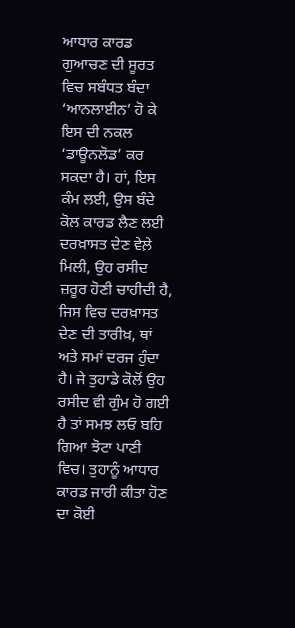ਆਧਾਰ ਕਾਰਡ ਗੁਆਚਣ ਦੀ ਸੂਰਤ ਵਿਚ ਸਬੰਧਤ ਬੰਦਾ ‘ਆਨਲਾਈਨ’ ਹੋ ਕੇ ਇਸ ਦੀ ਨਕਲ ‘ਡਾਊਨਲੋਡ’ ਕਰ ਸਕਦਾ ਹੈ। ਹਾਂ, ਇਸ ਕੰਮ ਲਈ, ਉਸ ਬੰਦੇ ਕੋਲ ਕਾਰਡ ਲੈਣ ਲਈ ਦਰਖ਼ਾਸਤ ਦੇਣ ਵੇਲ਼ੇ ਮਿਲੀ, ਉਹ ਰਸੀਦ ਜ਼ਰੂਰ ਹੋਣੀ ਚਾਹੀਦੀ ਹੈ, ਜਿਸ ਵਿਚ ਦਰਖ਼ਾਸਤ ਦੇਣ ਦੀ ਤਾਰੀਖ਼, ਥਾਂ ਅਤੇ ਸਮਾਂ ਦਰਜ ਹੁੰਦਾ ਹੈ। ਜੇ ਤੁਹਾਡੇ ਕੋਲੋਂ ਉਹ ਰਸੀਦ ਵੀ ਗੁੰਮ ਹੋ ਗਈ ਹੈ ਤਾਂ ਸਮਝ ਲਓ ਬਹਿ ਗਿਆ ਝੋਟਾ ਪਾਣੀ ਵਿਚ। ਤੁਹਾਨੂੰ ਆਧਾਰ ਕਾਰਡ ਜਾਰੀ ਕੀਤਾ ਹੋਣ ਦਾ ਕੋਈ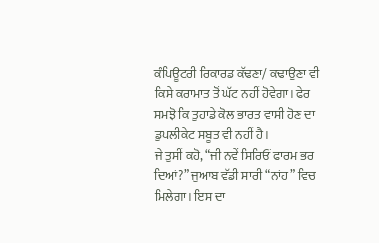ਕੰਪਿਊਟਰੀ ਰਿਕਾਰਡ ਕੱਢਣਾ/ ਕਢਾਉਣਾ ਵੀ ਕਿਸੇ ਕਰਾਮਾਤ ਤੋਂ ਘੱਟ ਨਹੀਂ ਹੋਵੇਗਾ। ਫੇਰ ਸਮਝੋ ਕਿ ਤੁਹਾਡੇ ਕੋਲ ਭਾਰਤ ਵਾਸੀ ਹੋਣ ਦਾ ਡੁਪਲੀਕੇਟ ਸਬੂਤ ਵੀ ਨਹੀਂ ਹੈ।
ਜੇ ਤੁਸੀਂ ਕਹੋ, “ਜੀ ਨਵੇਂ ਸਿਰਿਓਂ ਫਾਰਮ ਭਰ ਦਿਆਂ?” ਜੁਆਬ ਵੱਡੀ ਸਾਰੀ “ਨਾਂਹ” ਵਿਚ ਮਿਲੇਗਾ। ਇਸ ਦਾ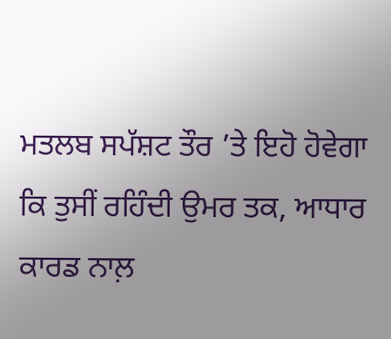ਮਤਲਬ ਸਪੱਸ਼ਟ ਤੌਰ ’ਤੇ ਇਹੋ ਹੋਵੇਗਾ ਕਿ ਤੁਸੀਂ ਰਹਿੰਦੀ ਉਮਰ ਤਕ, ਆਧਾਰ ਕਾਰਡ ਨਾਲ਼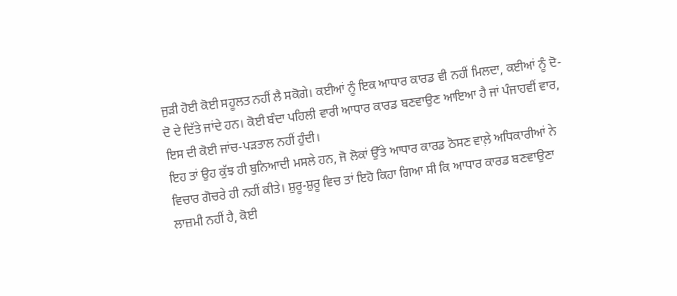ਜੁੜੀ ਹੋਈ ਕੋਈ ਸਹੂਲਤ ਨਹੀਂ ਲੈ ਸਕੋਗੇ। ਕਈਆਂ ਨੂੰ ਇਕ ਆਧਾਰ ਕਾਰਡ ਵੀ ਨਹੀਂ ਮਿਲਦਾ, ਕਈਆਂ ਨੂੰ ਦੋ-ਦੋ ਦੇ ਦਿੱਤੇ ਜਾਂਦੇ ਹਨ। ਕੋਈ ਬੰਦਾ ਪਹਿਲੀ ਵਾਰੀ ਆਧਾਰ ਕਾਰਡ ਬਣਵਾਉਣ ਆਇਆ ਹੈ ਜਾਂ ਪੰਜਾਹਵੀਂ ਵਾਰ, ਇਸ ਦੀ ਕੋਈ ਜਾਂਚ-ਪੜਤਾਲ ਨਹੀਂ ਹੁੰਦੀ।
ਇਹ ਤਾਂ ਉਹ ਕੁੱਝ ਹੀ ਬੁਨਿਆਦੀ ਮਸਲੇ ਹਨ, ਜੋ ਲੋਕਾਂ ਉੱਤੇ ਆਧਾਰ ਕਾਰਡ ਠੋਸਣ ਵਾਲ਼ੇ ਅਧਿਕਾਰੀਆਂ ਨੇ ਵਿਚਾਰ ਗੋਚਰੇ ਹੀ ਨਹੀਂ ਕੀਤੇ। ਸ਼ੁਰੂ-ਸ਼ੁਰੂ ਵਿਚ ਤਾਂ ਇਹੋ ਕਿਹਾ ਗਿਆ ਸੀ ਕਿ ਆਧਾਰ ਕਾਰਡ ਬਣਵਾਉਣਾ ਲਾਜ਼ਮੀ ਨਹੀਂ ਹੈ, ਕੋਈ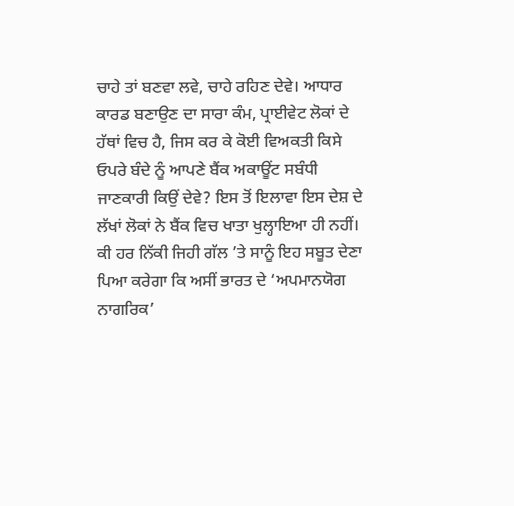ਚਾਹੇ ਤਾਂ ਬਣਵਾ ਲਵੇ, ਚਾਹੇ ਰਹਿਣ ਦੇਵੇ। ਆਧਾਰ ਕਾਰਡ ਬਣਾਉਣ ਦਾ ਸਾਰਾ ਕੰਮ, ਪ੍ਰਾਈਵੇਟ ਲੋਕਾਂ ਦੇ ਹੱਥਾਂ ਵਿਚ ਹੈ, ਜਿਸ ਕਰ ਕੇ ਕੋਈ ਵਿਅਕਤੀ ਕਿਸੇ ਓਪਰੇ ਬੰਦੇ ਨੂੰ ਆਪਣੇ ਬੈਂਕ ਅਕਾਊਂਟ ਸਬੰਧੀ ਜਾਣਕਾਰੀ ਕਿਉਂ ਦੇਵੇ? ਇਸ ਤੋਂ ਇਲਾਵਾ ਇਸ ਦੇਸ਼ ਦੇ ਲੱਖਾਂ ਲੋਕਾਂ ਨੇ ਬੈਂਕ ਵਿਚ ਖਾਤਾ ਖੁਲ੍ਹਾਇਆ ਹੀ ਨਹੀਂ। ਕੀ ਹਰ ਨਿੱਕੀ ਜਿਹੀ ਗੱਲ ’ਤੇ ਸਾਨੂੰ ਇਹ ਸਬੂਤ ਦੇਣਾ ਪਿਆ ਕਰੇਗਾ ਕਿ ਅਸੀਂ ਭਾਰਤ ਦੇ ‘ਅਪਮਾਨਯੋਗ ਨਾਗਰਿਕ’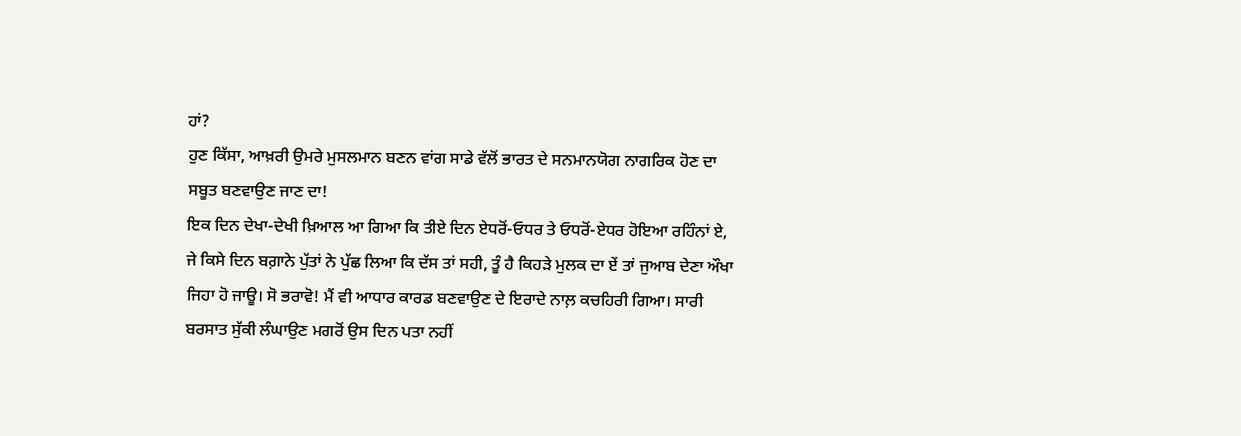ਹਾਂ?
ਹੁਣ ਕਿੱਸਾ, ਆਖ਼ਰੀ ਉਮਰੇ ਮੁਸਲਮਾਨ ਬਣਨ ਵਾਂਗ ਸਾਡੇ ਵੱਲੋਂ ਭਾਰਤ ਦੇ ਸਨਮਾਨਯੋਗ ਨਾਗਰਿਕ ਹੋਣ ਦਾ ਸਬੂਤ ਬਣਵਾਉਣ ਜਾਣ ਦਾ!
ਇਕ ਦਿਨ ਦੇਖਾ-ਦੇਖੀ ਖ਼ਿਆਲ ਆ ਗਿਆ ਕਿ ਤੀਏ ਦਿਨ ਏਧਰੋਂ-ਓਧਰ ਤੇ ਓਧਰੋਂ-ਏਧਰ ਹੋਇਆ ਰਹਿੰਨਾਂ ਏ, ਜੇ ਕਿਸੇ ਦਿਨ ਬਗ਼ਾਨੇ ਪੁੱਤਾਂ ਨੇ ਪੁੱਛ ਲਿਆ ਕਿ ਦੱਸ ਤਾਂ ਸਹੀ, ਤੂੰ ਹੈ ਕਿਹੜੇ ਮੁਲਕ ਦਾ ਏਂ ਤਾਂ ਜੁਆਬ ਦੇਣਾ ਔਖਾ ਜਿਹਾ ਹੋ ਜਾਊ। ਸੋ ਭਰਾਵੋ! ਮੈਂ ਵੀ ਆਧਾਰ ਕਾਰਡ ਬਣਵਾਉਣ ਦੇ ਇਰਾਦੇ ਨਾਲ਼ ਕਚਹਿਰੀ ਗਿਆ। ਸਾਰੀ ਬਰਸਾਤ ਸੁੱਕੀ ਲੰਘਾਉਣ ਮਗਰੋਂ ਉਸ ਦਿਨ ਪਤਾ ਨਹੀਂ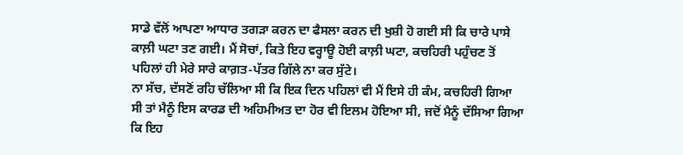ਸਾਡੇ ਵੱਲੋਂ ਆਪਣਾ ਆਧਾਰ ਤਗੜਾ ਕਰਨ ਦਾ ਫੈਸਲਾ ਕਰਨ ਦੀ ਖੁਸ਼ੀ ਹੋ ਗਈ ਸੀ ਕਿ ਚਾਰੇ ਪਾਸੇ ਕਾਲ਼ੀ ਘਟਾ ਤਣ ਗਈ। ਮੈਂ ਸੋਚਾਂ, ਕਿਤੇ ਇਹ ਵਰ੍ਹਾਊ ਹੋਈ ਕਾਲ਼ੀ ਘਟਾ, ਕਚਹਿਰੀ ਪਹੁੰਚਣ ਤੋਂ ਪਹਿਲਾਂ ਹੀ ਮੇਰੇ ਸਾਰੇ ਕਾਗ਼ਤ-ਪੱਤਰ ਗਿੱਲੇ ਨਾ ਕਰ ਸੁੱਟੇ।
ਨਾ ਸੱਚ, ਦੱਸਣੋਂ ਰਹਿ ਚੱਲਿਆ ਸੀ ਕਿ ਇਕ ਦਿਨ ਪਹਿਲਾਂ ਵੀ ਮੈਂ ਇਸੇ ਹੀ ਕੰਮ, ਕਚਹਿਰੀ ਗਿਆ ਸੀ ਤਾਂ ਮੈਨੂੰ ਇਸ ਕਾਰਡ ਦੀ ਅਹਿਮੀਅਤ ਦਾ ਹੋਰ ਵੀ ਇਲਮ ਹੋਇਆ ਸੀ, ਜਦੋਂ ਮੈਨੂੰ ਦੱਸਿਆ ਗਿਆ ਕਿ ਇਹ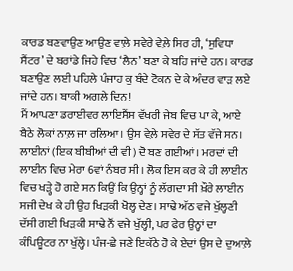ਕਾਰਡ ਬਣਵਾਉਣ ਆਉਣ ਵਾਲ਼ੇ ਸਵੇਰੇ ਵੇਲ਼ੇ ਸਿਰ ਹੀ, ‘ਸੁਵਿਧਾ ਸੈਂਟਰ’ ਦੇ ਬਰਾਂਡੇ ਜਿਹੇ ਵਿਚ ‘ਲੈਨ’ ਬਣਾ ਕੇ ਬਹਿ ਜਾਂਦੇ ਹਨ। ਕਾਰਡ ਬਣਾਉਣ ਲਈ ਪਹਿਲੇ ਪੰਜਾਹ ਕੁ ਬੰਦੇ ਟੋਕਨ ਦੇ ਕੇ ਅੰਦਰ ਵਾੜ ਲਏ ਜਾਂਦੇ ਹਨ। ਬਾਕੀ ਅਗਲੇ ਦਿਨ!
ਮੈਂ ਆਪਣਾ ਡਰਾਈਵਰ ਲਾਇਸੈਂਸ ਵੱਖਰੀ ਜੇਬ ਵਿਚ ਪਾ ਕੇ, ਆਏ ਬੈਠੇ ਲੋਕਾਂ ਨਾਲ਼ ਜਾ ਰਲਿਆ। ਉਸ ਵੇਲ਼ੇ ਸਵੇਰ ਦੇ ਸੱਤ ਵੱਜੇ ਸਨ। ਲਾਈਨਾਂ (ਇਕ ਬੀਬੀਆਂ ਦੀ ਵੀ) ਦੋ ਬਣ ਗਈਆਂ। ਮਰਦਾਂ ਦੀ ਲਾਈਨ ਵਿਚ ਮੇਰਾ 6ਵਾਂ ਨੰਬਰ ਸੀ। ਲੋਕ ਇਸ ਕਰ ਕੇ ਹੀ ਲਾਈਨ ਵਿਚ ਖੜ੍ਹੇ ਹੋ ਗਏ ਸਨ ਕਿਉਂ ਕਿ ਉਨ੍ਹਾਂ ਨੂੰ ਲੱਗਦਾ ਸੀ ਖ਼ੌਰੇ ਲਾਈਨ ਸਜੀ ਦੇਖ ਕੇ ਹੀ ਉਹ ਖਿੜਕੀ ਖੋਲ੍ਹ ਦੇਣ। ਸਾਢੇ ਅੱਠ ਵਜੇ ਖੁੱਲ੍ਹਣੀ ਦੱਸੀ ਗਈ ਖਿੜਕੀ ਸਾਢੇ ਨੌਂ ਵਜੇ ਖੁੱਲ੍ਹੀ, ਪਰ ਫੇਰ ਉਨ੍ਹਾਂ ਦਾ ਕੰਪਿਊਟਰ ਨਾ ਖੁੱਲ੍ਹੇ। ਪੰਜ-ਛੇ ਜਣੇ ਇਕੱਠੇ ਹੋ ਕੇ ਏਦਾਂ ਉਸ ਦੇ ਦੁਆਲ਼ੇ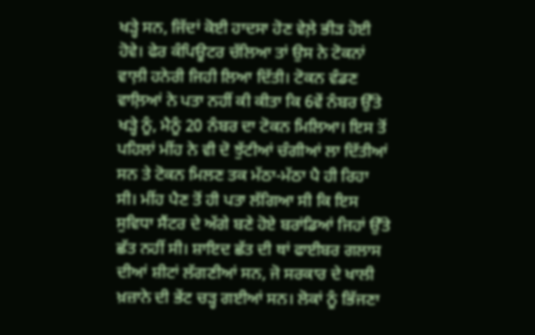ਖੜ੍ਹੇ ਸਨ, ਜਿੱਦਾਂ ਕੋਈ ਹਾਦਸਾ ਹੋਣ ਵੇਲ਼ੇ ਭੀੜ ਹੋਈ ਹੋਵੇ। ਫੇਰ ਕੰਪਿਊਟਰ ਚੱਲਿਆ ਤਾਂ ਉਸ ਨੇ ਟੋਕਨਾਂ ਵਾਲ਼ੀ ਹਨੇਰੀ ਜਿਹੀ ਲਿਆ ਦਿੱਤੀ। ਟੋਕਨ ਵੰਡਣ ਵਾਲ਼ਿਆਂ ਨੇ ਪਤਾ ਨਹੀਂ ਕੀ ਕੀਤਾ ਕਿ 6ਵੇਂ ਨੰਬਰ ਉੱਤੇ ਖੜ੍ਹੇ ਨੂੰ, ਮੈਨੂੰ 20 ਨੰਬਰ ਦਾ ਟੋਕਨ ਮਿਲਿਆ। ਇਸ ਤੋਂ ਪਹਿਲਾਂ ਮੀਂਹ ਨੇ ਵੀ ਦੋ ਝੁੱਟੀਆਂ ਚੰਗੀਆਂ ਲਾ ਦਿੱਤੀਆਂ ਸਨ ਤੇ ਟੋਕਨ ਮਿਲਣ ਤਕ ਮੱਠਾ-ਮੱਠਾ ਪੈ ਹੀ ਰਿਹਾ ਸੀ। ਮੀਂਹ ਪੈਣ ਤੋਂ ਹੀ ਪਤਾ ਲੱਗਿਆ ਸੀ ਕਿ ਇਸ ਸੁਵਿਧਾ ਸੈਂਟਰ ਦੇ ਅੱਗੇ ਬਣੇ ਹੋਏ ਬਰਾਂਡਿਆਂ ਜਿਹਾਂ ਉੱਤੇ ਛੱਤ ਨਹੀਂ ਸੀ। ਸ਼ਾਇਦ ਛੱਤ ਦੀ ਥਾਂ ਫਾਈਬਰ ਗਲਾਸ ਦੀਆਂ ਸ਼ੀਟਾਂ ਲੱਗਣੀਆਂ ਸਨ, ਜੋ ਸਰਕਾਰ ਦੇ ਖਾਲੀ ਖ਼ਜ਼ਾਨੇ ਦੀ ਭੇਂਟ ਚੜ੍ਹ ਗਈਆਂ ਸਨ। ਲੋਕਾਂ ਨੂੰ ਭਿੱਜਣਾ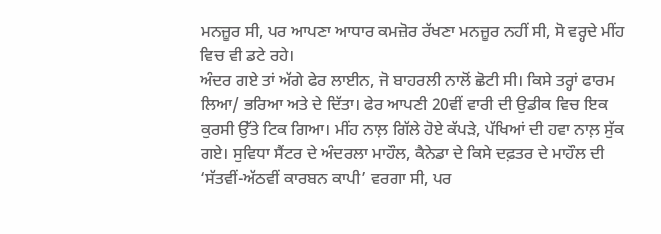ਮਨਜ਼ੂਰ ਸੀ, ਪਰ ਆਪਣਾ ਆਧਾਰ ਕਮਜ਼ੋਰ ਰੱਖਣਾ ਮਨਜ਼ੂਰ ਨਹੀਂ ਸੀ, ਸੋ ਵਰ੍ਹਦੇ ਮੀਂਹ ਵਿਚ ਵੀ ਡਟੇ ਰਹੇ।
ਅੰਦਰ ਗਏ ਤਾਂ ਅੱਗੇ ਫੇਰ ਲਾਈਨ, ਜੋ ਬਾਹਰਲੀ ਨਾਲੋਂ ਛੋਟੀ ਸੀ। ਕਿਸੇ ਤਰ੍ਹਾਂ ਫਾਰਮ ਲਿਆ/ ਭਰਿਆ ਅਤੇ ਦੇ ਦਿੱਤਾ। ਫੇਰ ਆਪਣੀ 20ਵੀਂ ਵਾਰੀ ਦੀ ਉਡੀਕ ਵਿਚ ਇਕ ਕੁਰਸੀ ਉੱਤੇ ਟਿਕ ਗਿਆ। ਮੀਂਹ ਨਾਲ਼ ਗਿੱਲੇ ਹੋਏ ਕੱਪੜੇ, ਪੱਖਿਆਂ ਦੀ ਹਵਾ ਨਾਲ਼ ਸੁੱਕ ਗਏ। ਸੁਵਿਧਾ ਸੈਂਟਰ ਦੇ ਅੰਦਰਲਾ ਮਾਹੌਲ, ਕੈਨੇਡਾ ਦੇ ਕਿਸੇ ਦਫ਼ਤਰ ਦੇ ਮਾਹੌਲ ਦੀ ‘ਸੱਤਵੀਂ-ਅੱਠਵੀਂ ਕਾਰਬਨ ਕਾਪੀ’ ਵਰਗਾ ਸੀ, ਪਰ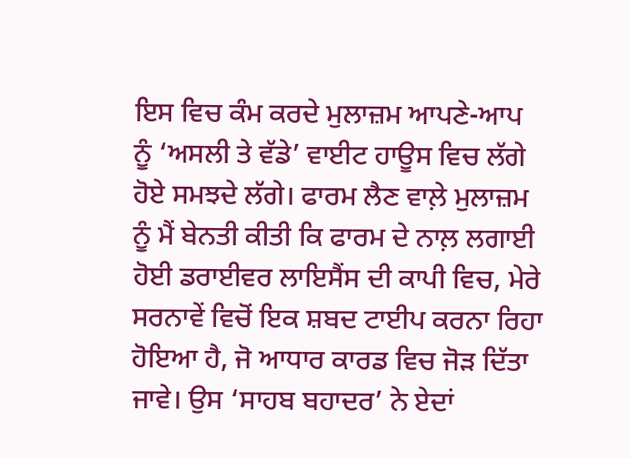ਇਸ ਵਿਚ ਕੰਮ ਕਰਦੇ ਮੁਲਾਜ਼ਮ ਆਪਣੇ-ਆਪ ਨੂੰ ‘ਅਸਲੀ ਤੇ ਵੱਡੇ’ ਵਾਈਟ ਹਾਊਸ ਵਿਚ ਲੱਗੇ ਹੋਏ ਸਮਝਦੇ ਲੱਗੇ। ਫਾਰਮ ਲੈਣ ਵਾਲ਼ੇ ਮੁਲਾਜ਼ਮ ਨੂੰ ਮੈਂ ਬੇਨਤੀ ਕੀਤੀ ਕਿ ਫਾਰਮ ਦੇ ਨਾਲ਼ ਲਗਾਈ ਹੋਈ ਡਰਾਈਵਰ ਲਾਇਸੈਂਸ ਦੀ ਕਾਪੀ ਵਿਚ, ਮੇਰੇ ਸਰਨਾਵੇਂ ਵਿਚੋਂ ਇਕ ਸ਼ਬਦ ਟਾਈਪ ਕਰਨਾ ਰਿਹਾ ਹੋਇਆ ਹੈ, ਜੋ ਆਧਾਰ ਕਾਰਡ ਵਿਚ ਜੋੜ ਦਿੱਤਾ ਜਾਵੇ। ਉਸ ‘ਸਾਹਬ ਬਹਾਦਰ’ ਨੇ ਏਦਾਂ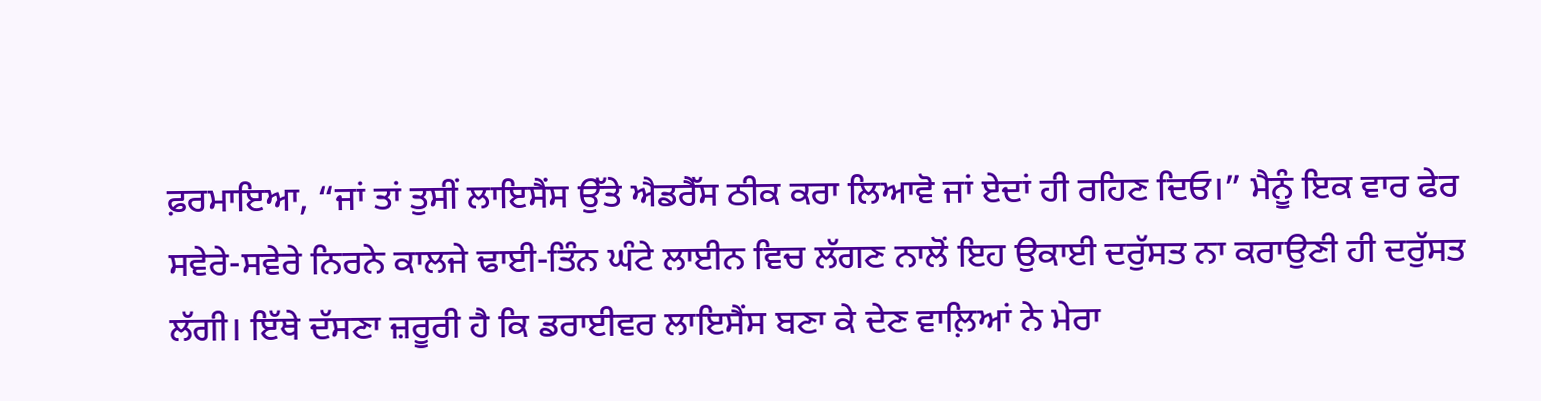ਫ਼ਰਮਾਇਆ, “ਜਾਂ ਤਾਂ ਤੁਸੀਂ ਲਾਇਸੈਂਸ ਉੱਤੇ ਐਡਰੈੱਸ ਠੀਕ ਕਰਾ ਲਿਆਵੋ ਜਾਂ ਏਦਾਂ ਹੀ ਰਹਿਣ ਦਿਓ।” ਮੈਨੂੰ ਇਕ ਵਾਰ ਫੇਰ ਸਵੇਰੇ-ਸਵੇਰੇ ਨਿਰਨੇ ਕਾਲਜੇ ਢਾਈ-ਤਿੰਨ ਘੰਟੇ ਲਾਈਨ ਵਿਚ ਲੱਗਣ ਨਾਲੋਂ ਇਹ ਉਕਾਈ ਦਰੁੱਸਤ ਨਾ ਕਰਾਉਣੀ ਹੀ ਦਰੁੱਸਤ ਲੱਗੀ। ਇੱਥੇ ਦੱਸਣਾ ਜ਼ਰੂਰੀ ਹੈ ਕਿ ਡਰਾਈਵਰ ਲਾਇਸੈਂਸ ਬਣਾ ਕੇ ਦੇਣ ਵਾਲ਼ਿਆਂ ਨੇ ਮੇਰਾ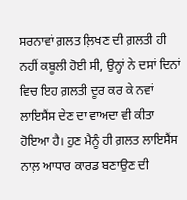ਸਰਨਾਵਾਂ ਗ਼ਲਤ ਲ਼ਿਖਣ ਦੀ ਗ਼ਲਤੀ ਹੀ ਨਹੀਂ ਕਬੂਲੀ ਹੋਈ ਸੀ, ਉਨ੍ਹਾਂ ਨੇ ਦਸਾਂ ਦਿਨਾਂ ਵਿਚ ਇਹ ਗ਼ਲਤੀ ਦੂਰ ਕਰ ਕੇ ਨਵਾਂ ਲਾਇਸੈਂਸ ਦੇਣ ਦਾ ਵਾਅਦਾ ਵੀ ਕੀਤਾ ਹੋਇਆ ਹੈ। ਹੁਣ ਮੈਨੂੰ ਹੀ ਗ਼ਲਤ ਲਾਇਸੈਂਸ ਨਾਲ਼ ਆਧਾਰ ਕਾਰਡ ਬਣਾਉਣ ਦੀ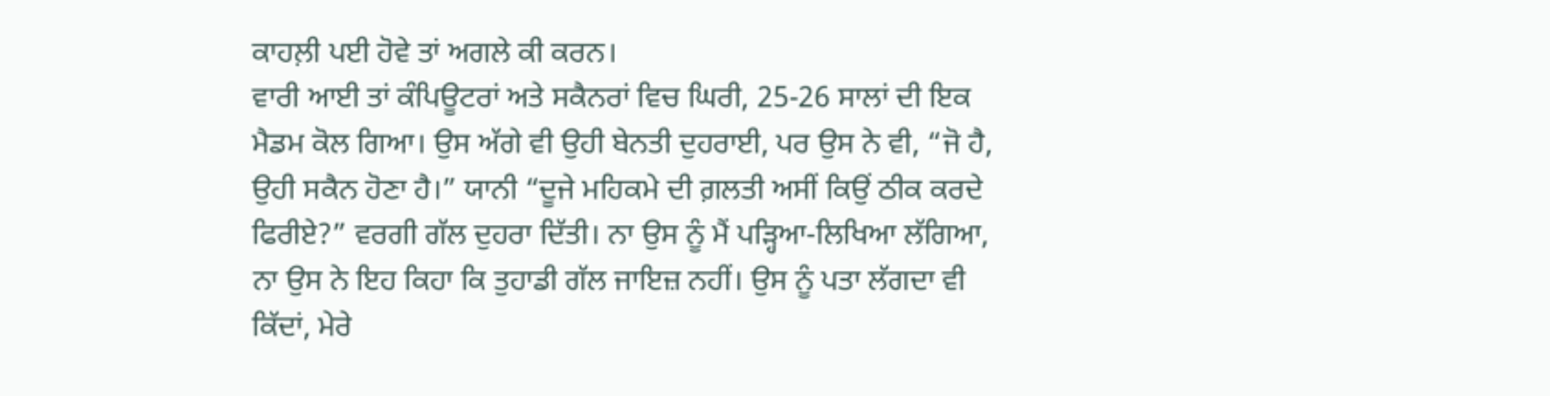ਕਾਹਲ਼ੀ ਪਈ ਹੋਵੇ ਤਾਂ ਅਗਲੇ ਕੀ ਕਰਨ।
ਵਾਰੀ ਆਈ ਤਾਂ ਕੰਪਿਊਟਰਾਂ ਅਤੇ ਸਕੈਨਰਾਂ ਵਿਚ ਘਿਰੀ, 25-26 ਸਾਲਾਂ ਦੀ ਇਕ ਮੈਡਮ ਕੋਲ ਗਿਆ। ਉਸ ਅੱਗੇ ਵੀ ਉਹੀ ਬੇਨਤੀ ਦੁਹਰਾਈ, ਪਰ ਉਸ ਨੇ ਵੀ, “ਜੋ ਹੈ, ਉਹੀ ਸਕੈਨ ਹੋਣਾ ਹੈ।” ਯਾਨੀ “ਦੂਜੇ ਮਹਿਕਮੇ ਦੀ ਗ਼ਲਤੀ ਅਸੀਂ ਕਿਉਂ ਠੀਕ ਕਰਦੇ ਫਿਰੀਏ?” ਵਰਗੀ ਗੱਲ ਦੁਹਰਾ ਦਿੱਤੀ। ਨਾ ਉਸ ਨੂੰ ਮੈਂ ਪੜ੍ਹਿਆ-ਲਿਖਿਆ ਲੱਗਿਆ, ਨਾ ਉਸ ਨੇ ਇਹ ਕਿਹਾ ਕਿ ਤੁਹਾਡੀ ਗੱਲ ਜਾਇਜ਼ ਨਹੀਂ। ਉਸ ਨੂੰ ਪਤਾ ਲੱਗਦਾ ਵੀ ਕਿੱਦਾਂ, ਮੇਰੇ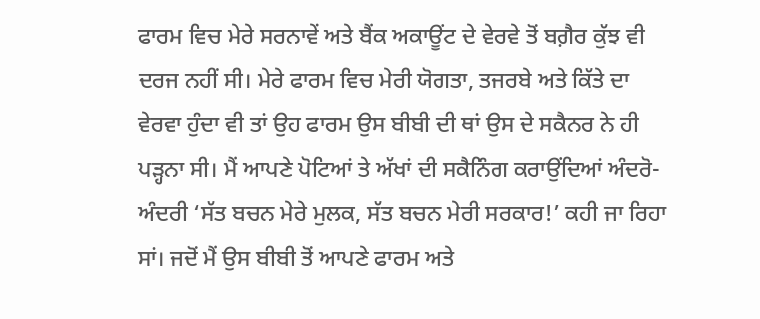ਫਾਰਮ ਵਿਚ ਮੇਰੇ ਸਰਨਾਵੇਂ ਅਤੇ ਬੈਂਕ ਅਕਾਊਂਟ ਦੇ ਵੇਰਵੇ ਤੋਂ ਬਗ਼ੈਰ ਕੁੱਝ ਵੀ ਦਰਜ ਨਹੀਂ ਸੀ। ਮੇਰੇ ਫਾਰਮ ਵਿਚ ਮੇਰੀ ਯੋਗਤਾ, ਤਜਰਬੇ ਅਤੇ ਕਿੱਤੇ ਦਾ ਵੇਰਵਾ ਹੁੰਦਾ ਵੀ ਤਾਂ ਉਹ ਫਾਰਮ ਉਸ ਬੀਬੀ ਦੀ ਥਾਂ ਉਸ ਦੇ ਸਕੈਨਰ ਨੇ ਹੀ ਪੜ੍ਹਨਾ ਸੀ। ਮੈਂ ਆਪਣੇ ਪੋਟਿਆਂ ਤੇ ਅੱਖਾਂ ਦੀ ਸਕੈਨਿੰਗ ਕਰਾਉਂਦਿਆਂ ਅੰਦਰੋ-ਅੰਦਰੀ ‘ਸੱਤ ਬਚਨ ਮੇਰੇ ਮੁਲਕ, ਸੱਤ ਬਚਨ ਮੇਰੀ ਸਰਕਾਰ!’ ਕਹੀ ਜਾ ਰਿਹਾ ਸਾਂ। ਜਦੋਂ ਮੈਂ ਉਸ ਬੀਬੀ ਤੋਂ ਆਪਣੇ ਫਾਰਮ ਅਤੇ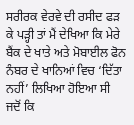ਸਰੀਰਕ ਵੇਰਵੇ ਦੀ ਰਸੀਦ ਫੜ ਕੇ ਪੜ੍ਹੀ ਤਾਂ ਮੈਂ ਦੇਖਿਆ ਕਿ ਮੇਰੇ ਬੈਂਕ ਦੇ ਖਾਤੇ ਅਤੇ ਮੋਬਾਈਲ ਫੋਨ ਨੰਬਰ ਦੇ ਖਾਨਿਆਂ ਵਿਚ ‘ਦਿੱਤਾ ਨਹੀਂ’ ਲਿਖਿਆ ਹੋਇਆ ਸੀ ਜਦੋਂ ਕਿ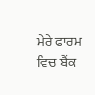ਮੇਰੇ ਫਾਰਮ ਵਿਚ ਬੈਂਕ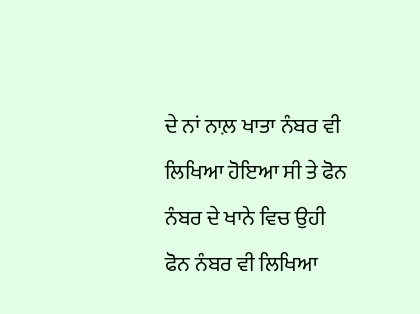ਦੇ ਨਾਂ ਨਾਲ਼ ਖਾਤਾ ਨੰਬਰ ਵੀ ਲਿਖਿਆ ਹੋਇਆ ਸੀ ਤੇ ਫੋਨ ਨੰਬਰ ਦੇ ਖਾਨੇ ਵਿਚ ਉਹੀ ਫੋਨ ਨੰਬਰ ਵੀ ਲਿਖਿਆ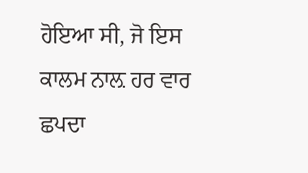ਹੋਇਆ ਸੀ, ਜੋ ਇਸ ਕਾਲਮ ਨਾਲ਼ ਹਰ ਵਾਰ ਛਪਦਾ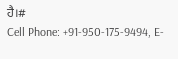ਹੈ।#
Cell Phone: +91-950-175-9494, E-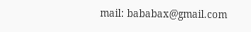mail: bababax@gmail.com